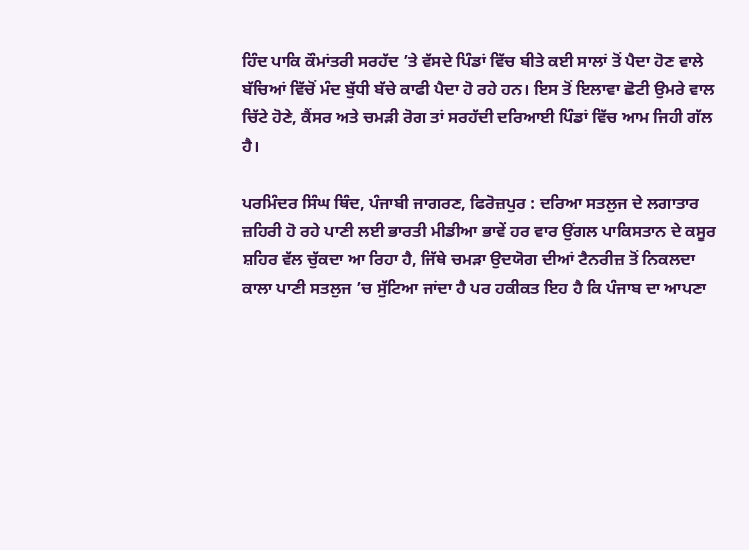ਹਿੰਦ ਪਾਕਿ ਕੌਮਾਂਤਰੀ ਸਰਹੱਦ ’ਤੇ ਵੱਸਦੇ ਪਿੰਡਾਂ ਵਿੱਚ ਬੀਤੇ ਕਈ ਸਾਲਾਂ ਤੋਂ ਪੈਦਾ ਹੋਣ ਵਾਲੇ ਬੱਚਿਆਂ ਵਿੱਚੋਂ ਮੰਦ ਬੁੱਧੀ ਬੱਚੇ ਕਾਫੀ ਪੈਦਾ ਹੋ ਰਹੇ ਹਨ। ਇਸ ਤੋਂ ਇਲਾਵਾ ਛੋਟੀ ਉਮਰੇ ਵਾਲ ਚਿੱਟੇ ਹੋਣੇ, ਕੈਂਸਰ ਅਤੇ ਚਮੜੀ ਰੋਗ ਤਾਂ ਸਰਹੱਦੀ ਦਰਿਆਈ ਪਿੰਡਾਂ ਵਿੱਚ ਆਮ ਜਿਹੀ ਗੱਲ ਹੈ।

ਪਰਮਿੰਦਰ ਸਿੰਘ ਥਿੰਦ, ਪੰਜਾਬੀ ਜਾਗਰਣ, ਫਿਰੋਜ਼ਪੁਰ : ਦਰਿਆ ਸਤਲੁਜ ਦੇ ਲਗਾਤਾਰ ਜ਼ਹਿਰੀ ਹੋ ਰਹੇ ਪਾਣੀ ਲਈ ਭਾਰਤੀ ਮੀਡੀਆ ਭਾਵੇਂ ਹਰ ਵਾਰ ਉਂਗਲ ਪਾਕਿਸਤਾਨ ਦੇ ਕਸੂਰ ਸ਼ਹਿਰ ਵੱਲ ਚੁੱਕਦਾ ਆ ਰਿਹਾ ਹੈ, ਜਿੱਥੇ ਚਮੜਾ ਉਦਯੋਗ ਦੀਆਂ ਟੈਨਰੀਜ਼ ਤੋਂ ਨਿਕਲਦਾ ਕਾਲਾ ਪਾਣੀ ਸਤਲੁਜ ’ਚ ਸੁੱਟਿਆ ਜਾਂਦਾ ਹੈ ਪਰ ਹਕੀਕਤ ਇਹ ਹੈ ਕਿ ਪੰਜਾਬ ਦਾ ਆਪਣਾ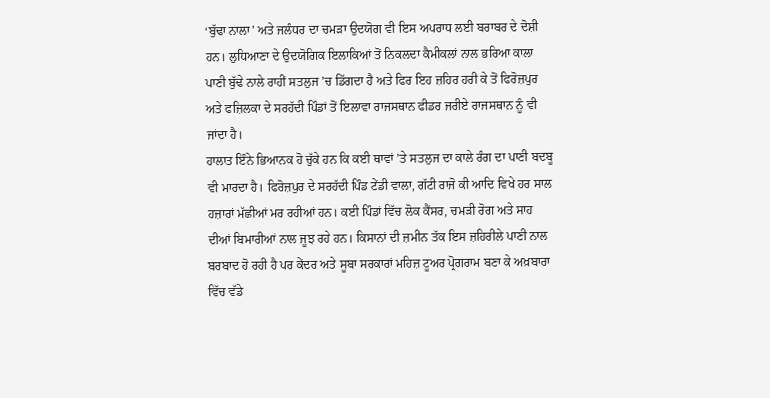‘ਬੁੱਢਾ ਨਾਲਾ’ ਅਤੇ ਜਲੰਧਰ ਦਾ ਚਮੜਾ ਉਦਯੋਗ ਵੀ ਇਸ ਅਪਰਾਧ ਲਈ ਬਰਾਬਰ ਦੇ ਦੋਸ਼ੀ ਹਨ। ਲੁਧਿਆਣਾ ਦੇ ਉਦਯੋਗਿਕ ਇਲਾਕਿਆਂ ਤੋਂ ਨਿਕਲਦਾ ਕੈਮੀਕਲਾਂ ਨਾਲ ਭਰਿਆ ਕਾਲਾ ਪਾਣੀ ਬੁੱਢੇ ਨਾਲੇ ਰਾਹੀਂ ਸਤਲੁਜ ’ਚ ਡਿੱਗਦਾ ਹੈ ਅਤੇ ਫਿਰ ਇਹ ਜ਼ਹਿਰ ਹਰੀ ਕੇ ਤੋਂ ਫਿਰੋਜ਼ਪੁਰ ਅਤੇ ਫਜ਼ਿਲਕਾ ਦੇ ਸਰਹੱਦੀ ਪਿੰਡਾਂ ਤੋਂ ਇਲਾਵਾ ਰਾਜਸਥਾਨ ਫੀਡਰ ਜਰੀਏ ਰਾਜਸਥਾਨ ਨੂੰ ਵੀ ਜਾਂਦਾ ਹੈ।
ਹਾਲਾਤ ਇੰਨੇ ਭਿਆਨਕ ਹੋ ਚੁੱਕੇ ਹਨ ਕਿ ਕਈ ਥਾਵਾਂ ’ਤੇ ਸਤਲੁਜ ਦਾ ਕਾਲੇ ਰੰਗ ਦਾ ਪਾਣੀ ਬਦਬੂ ਵੀ ਮਾਰਦਾ ਹੈ। ਫਿਰੋਜ਼ਪੁਰ ਦੇ ਸਰਹੱਦੀ ਪਿੰਡ ਟੇਂਡੀ ਵਾਲਾ, ਗੱਟੀ ਰਾਜੋ ਕੀ ਆਦਿ ਵਿਖੇ ਹਰ ਸਾਲ ਹਜ਼ਾਰਾਂ ਮੱਛੀਆਂ ਮਰ ਰਹੀਆਂ ਹਨ। ਕਈ ਪਿੰਡਾਂ ਵਿੱਚ ਲੋਕ ਕੈਂਸਰ, ਚਮੜੀ ਰੋਗ ਅਤੇ ਸਾਹ ਦੀਆਂ ਬਿਮਾਰੀਆਂ ਨਾਲ ਜੂਝ ਰਹੇ ਹਨ। ਕਿਸਾਨਾਂ ਦੀ ਜ਼ਮੀਨ ਤੱਕ ਇਸ ਜ਼ਹਿਰੀਲੇ ਪਾਣੀ ਨਾਲ ਬਰਬਾਦ ਹੋ ਰਹੀ ਹੈ ਪਰ ਕੇਂਦਰ ਅਤੇ ਸੂਬਾ ਸਰਕਾਰਾਂ ਮਹਿਜ਼ ਟੂਅਰ ਪ੍ਰੋਗਰਾਮ ਬਣਾ ਕੇ ਅਖ਼ਬਾਰਾ ਵਿੱਚ ਵੱਡੇ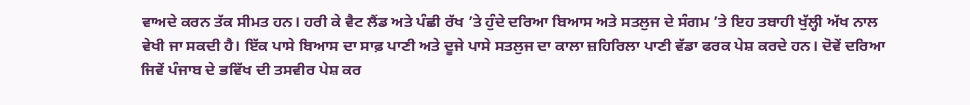ਵਾਅਦੇ ਕਰਨ ਤੱਕ ਸੀਮਤ ਹਨ। ਹਰੀ ਕੇ ਵੈਟ ਲੈਂਡ ਅਤੇ ਪੰਛੀ ਰੱਖ ’ਤੇ ਹੁੰਦੇ ਦਰਿਆ ਬਿਆਸ ਅਤੇ ਸਤਲੁਜ ਦੇ ਸੰਗਮ ’ਤੇ ਇਹ ਤਬਾਹੀ ਖੁੱਲ੍ਹੀ ਅੱਖ ਨਾਲ ਵੇਖੀ ਜਾ ਸਕਦੀ ਹੈ। ਇੱਕ ਪਾਸੇ ਬਿਆਸ ਦਾ ਸਾਫ਼ ਪਾਣੀ ਅਤੇ ਦੂਜੇ ਪਾਸੇ ਸਤਲੁਜ ਦਾ ਕਾਲਾ ਜ਼ਹਿਰਿਲਾ ਪਾਣੀ ਵੱਡਾ ਫਰਕ ਪੇਸ਼ ਕਰਦੇ ਹਨ। ਦੋਵੇਂ ਦਰਿਆ ਜਿਵੇਂ ਪੰਜਾਬ ਦੇ ਭਵਿੱਖ ਦੀ ਤਸਵੀਰ ਪੇਸ਼ ਕਰ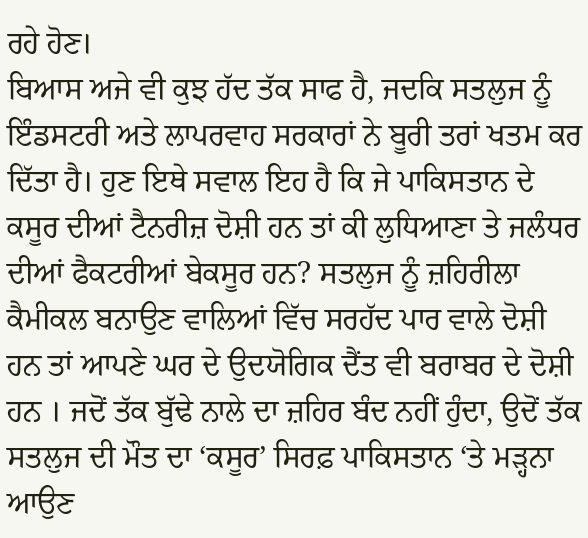ਰਹੇ ਹੋਣ।
ਬਿਆਸ ਅਜੇ ਵੀ ਕੁਝ ਹੱਦ ਤੱਕ ਸਾਫ ਹੈ, ਜਦਕਿ ਸਤਲੁਜ ਨੂੰ ਇੰਡਸਟਰੀ ਅਤੇ ਲਾਪਰਵਾਹ ਸਰਕਾਰਾਂ ਨੇ ਬੂਰੀ ਤਰਾਂ ਖਤਮ ਕਰ ਦਿੱਤਾ ਹੈ। ਹੁਣ ਇਥੇ ਸਵਾਲ ਇਹ ਹੈ ਕਿ ਜੇ ਪਾਕਿਸਤਾਨ ਦੇ ਕਸੂਰ ਦੀਆਂ ਟੈਨਰੀਜ਼ ਦੋਸ਼ੀ ਹਨ ਤਾਂ ਕੀ ਲੁਧਿਆਣਾ ਤੇ ਜਲੰਧਰ ਦੀਆਂ ਫੈਕਟਰੀਆਂ ਬੇਕਸੂਰ ਹਨ? ਸਤਲੁਜ ਨੂੰ ਜ਼ਹਿਰੀਲਾ ਕੈਮੀਕਲ ਬਨਾਉਣ ਵਾਲਿਆਂ ਵਿੱਚ ਸਰਹੱਦ ਪਾਰ ਵਾਲੇ ਦੋਸ਼ੀ ਹਨ ਤਾਂ ਆਪਣੇ ਘਰ ਦੇ ਉਦਯੋਗਿਕ ਦੈਂਤ ਵੀ ਬਰਾਬਰ ਦੇ ਦੋਸ਼ੀ ਹਨ । ਜਦੋਂ ਤੱਕ ਬੁੱਢੇ ਨਾਲੇ ਦਾ ਜ਼ਹਿਰ ਬੰਦ ਨਹੀਂ ਹੁੰਦਾ, ਉਦੋਂ ਤੱਕ ਸਤਲੁਜ ਦੀ ਮੌਤ ਦਾ ‘ਕਸੂਰ’ ਸਿਰਫ਼ ਪਾਕਿਸਤਾਨ ‘ਤੇ ਮੜ੍ਹਨਾ ਆਉਣ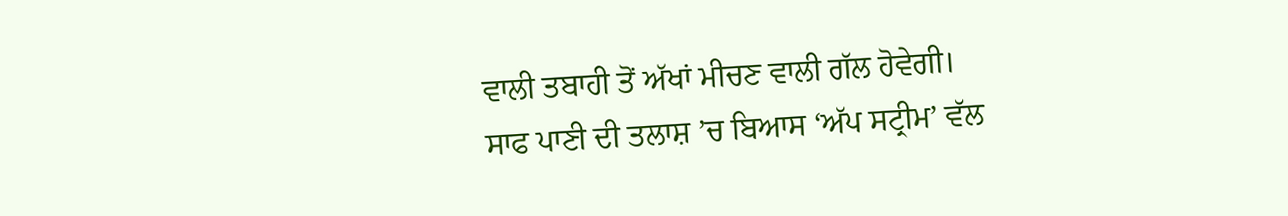ਵਾਲੀ ਤਬਾਹੀ ਤੋਂ ਅੱਖਾਂ ਮੀਚਣ ਵਾਲੀ ਗੱਲ ਹੋਵੇਗੀ।
ਸਾਫ ਪਾਣੀ ਦੀ ਤਲਾਸ਼ ’ਚ ਬਿਆਸ ‘ਅੱਪ ਸਟ੍ਰੀਮ’ ਵੱਲ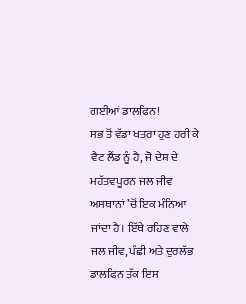ਗਈਆਂ ਡਾਲਫਿਨ!
ਸਭ ਤੋਂ ਵੱਡਾ ਖਤਰਾ ਹੁਣ ਹਰੀ ਕੇ ਵੈਟ ਲੈਂਡ ਨੂੰ ਹੈ, ਜੋ ਦੇਸ਼ ਦੇ ਮਹੱਤਵਪੂਰਨ ਜਲ ਜੀਵ ਅਸਥਾਨਾਂ ’ਚੋਂ ਇਕ ਮੰਨਿਆ ਜਾਂਦਾ ਹੈ। ਇੱਥੇ ਰਹਿਣ ਵਾਲੇ ਜਲ ਜੀਵ, ਪੰਛੀ ਅਤੇ ਦੁਰਲੱਭ ਡਾਲਫਿਨ ਤੱਕ ਇਸ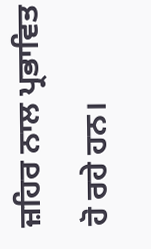ਜ਼ਹਿਰ ਨਾਲ ਪ੍ਰਭਾਵਿਤ ਹੋ ਰਹੇ ਹਨ।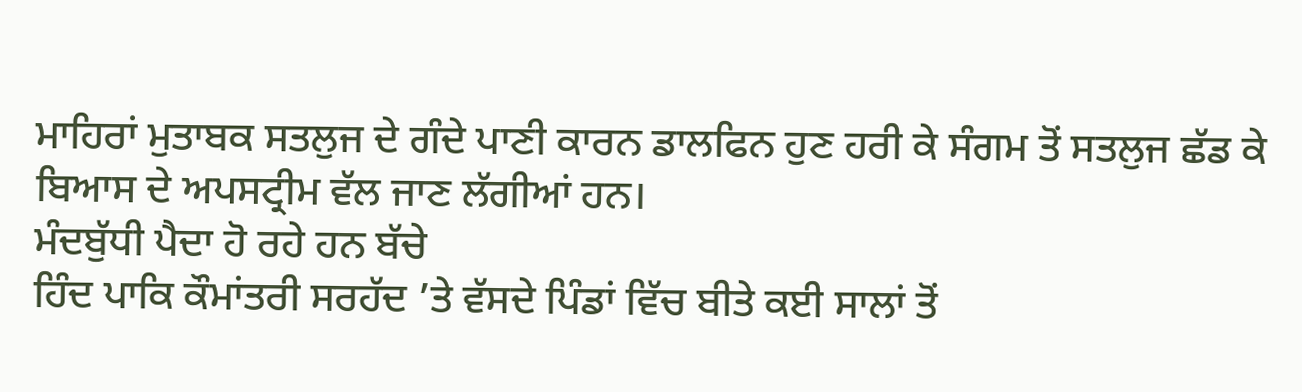ਮਾਹਿਰਾਂ ਮੁਤਾਬਕ ਸਤਲੁਜ ਦੇ ਗੰਦੇ ਪਾਣੀ ਕਾਰਨ ਡਾਲਫਿਨ ਹੁਣ ਹਰੀ ਕੇ ਸੰਗਮ ਤੋਂ ਸਤਲੁਜ ਛੱਡ ਕੇ ਬਿਆਸ ਦੇ ਅਪਸਟ੍ਰੀਮ ਵੱਲ ਜਾਣ ਲੱਗੀਆਂ ਹਨ।
ਮੰਦਬੁੱਧੀ ਪੈਦਾ ਹੋ ਰਹੇ ਹਨ ਬੱਚੇ
ਹਿੰਦ ਪਾਕਿ ਕੌਮਾਂਤਰੀ ਸਰਹੱਦ ’ਤੇ ਵੱਸਦੇ ਪਿੰਡਾਂ ਵਿੱਚ ਬੀਤੇ ਕਈ ਸਾਲਾਂ ਤੋਂ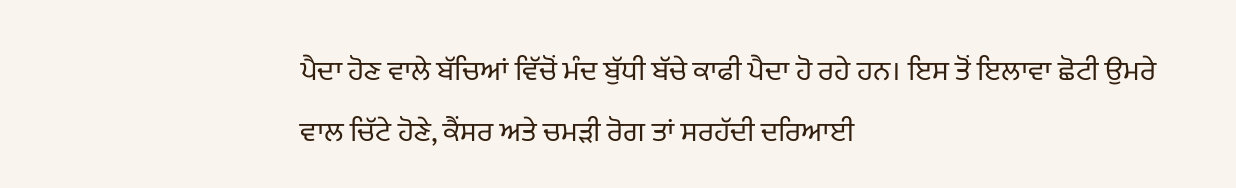ਪੈਦਾ ਹੋਣ ਵਾਲੇ ਬੱਚਿਆਂ ਵਿੱਚੋਂ ਮੰਦ ਬੁੱਧੀ ਬੱਚੇ ਕਾਫੀ ਪੈਦਾ ਹੋ ਰਹੇ ਹਨ। ਇਸ ਤੋਂ ਇਲਾਵਾ ਛੋਟੀ ਉਮਰੇ ਵਾਲ ਚਿੱਟੇ ਹੋਣੇ, ਕੈਂਸਰ ਅਤੇ ਚਮੜੀ ਰੋਗ ਤਾਂ ਸਰਹੱਦੀ ਦਰਿਆਈ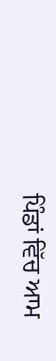ਪਿੰਡਾਂ ਵਿੱਚ ਆਮ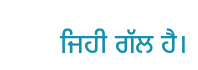ਜਿਹੀ ਗੱਲ ਹੈ।